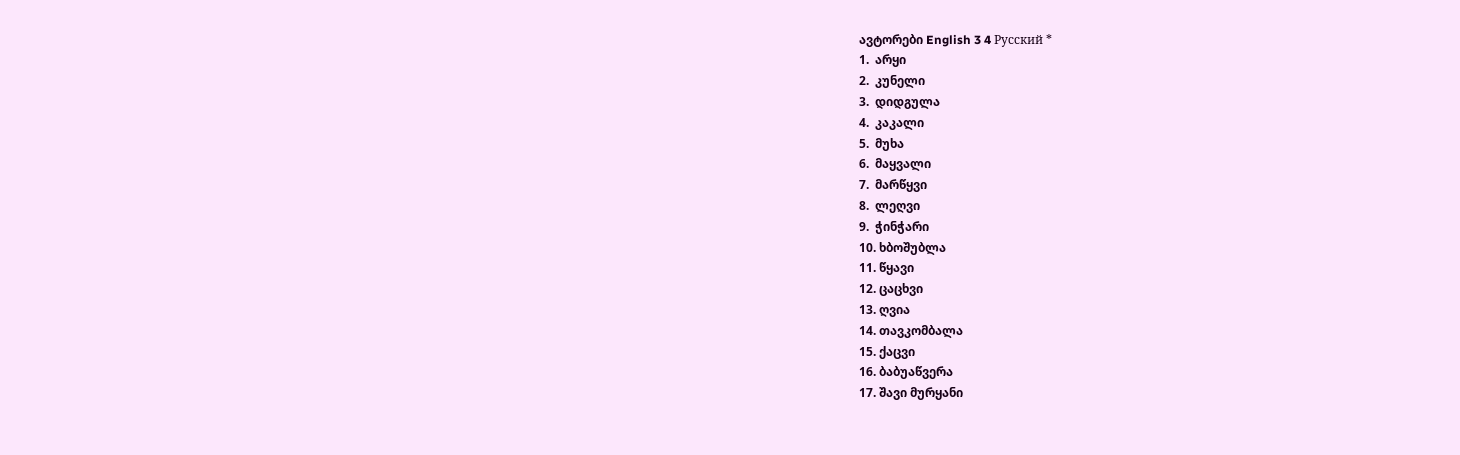ავტორები English 3 4 Русский *
1.  არყი
2.  კუნელი
3.  დიდგულა
4.  კაკალი
5.  მუხა
6.  მაყვალი
7.  მარწყვი
8.  ლეღვი
9.  ჭინჭარი
10. ხბოშუბლა
11. წყავი
12. ცაცხვი
13. ღვია
14. თავკომბალა
15. ქაცვი
16. ბაბუაწვერა
17. შავი მურყანი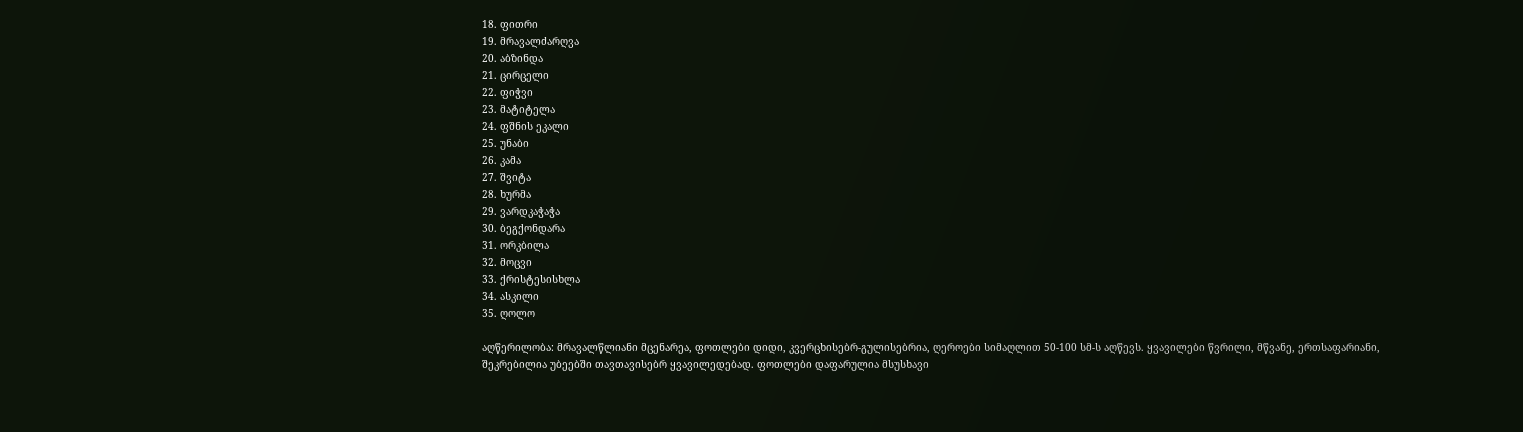18. ფითრი
19. მრავალძარღვა
20. აბზინდა
21. ცირცელი
22. ფიჭვი
23. მატიტელა
24. ფშნის ეკალი
25. უნაბი
26. კამა
27. შვიტა
28. ხურმა
29. ვარდკაჭაჭა
30. ბეგქონდარა
31. ორკბილა
32. მოცვი
33. ქრისტესისხლა
34. ასკილი
35. ღოლო

აღწერილობა: მრავალწლიანი მცენარეა, ფოთლები დიდი, კვერცხისებრ-გულისებრია, ღეროები სიმაღლით 50-100 სმ-ს აღწევს. ყვავილები წვრილი, მწვანე, ერთსაფარიანი, შეკრებილია უბეებში თავთავისებრ ყვავილედებად. ფოთლები დაფარულია მსუსხავი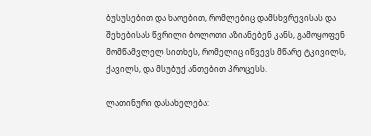ბუსუსებით და ხაოებით, რომლებიც დამსხვრევისას და შეხებისას წვრილი ბოლოთი აზიანებენ კანს, გამოყოფენ მომწამვლელ სითხეს, რომელიც იწვევს მწარე ტკივილს, ქავილს, და მსუბუქ ანთებით პროცესს.

ლათინური დასახელება: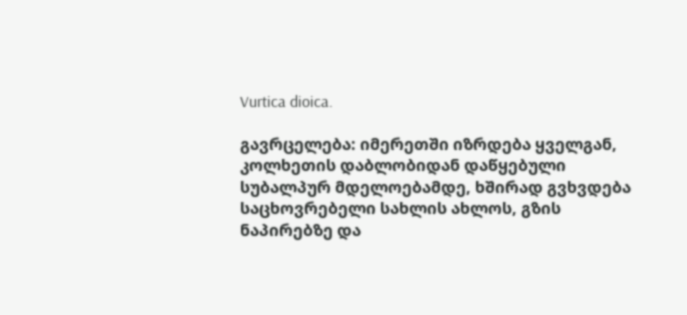Vurtica dioica.

გავრცელება: იმერეთში იზრდება ყველგან, კოლხეთის დაბლობიდან დაწყებული სუბალპურ მდელოებამდე, ხშირად გვხვდება საცხოვრებელი სახლის ახლოს, გზის ნაპირებზე და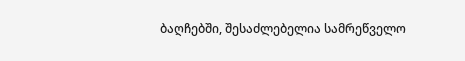ბაღჩებში, შესაძლებელია სამრეწველო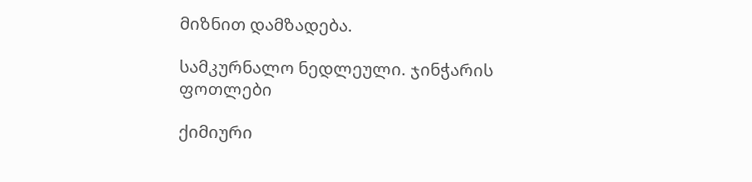მიზნით დამზადება.

სამკურნალო ნედლეული. ჯინჭარის ფოთლები

ქიმიური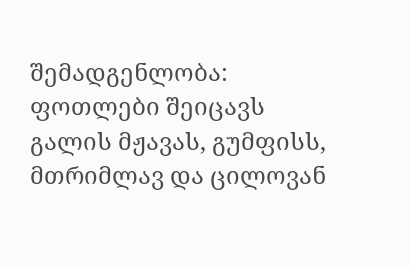შემადგენლობა: ფოთლები შეიცავს გალის მჟავას, გუმფისს, მთრიმლავ და ცილოვან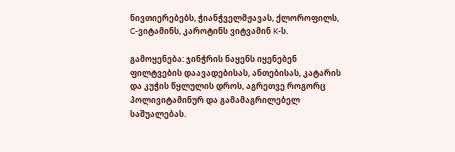ნივთიერებებს, ჭიანჭველმჟავას, ქლოროფილს, C-ვიტამინს, კაროტინს ვიტვამინ K-ს.

გამოყენება: ჯინჭრის ნაყენს იყენებენ ფილტვების დაავადებისას, ანთებისას, კატარის და კუჭის წყლულის დროს, აგრეთვე როგორც პოლივიტამინურ და გამამაგრილებელ საშუალებას.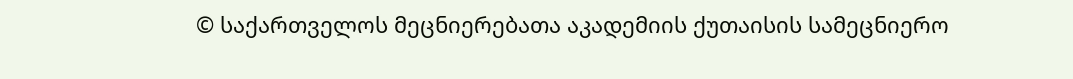© საქართველოს მეცნიერებათა აკადემიის ქუთაისის სამეცნიერო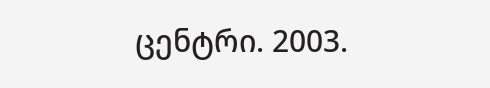ცენტრი. 2003.